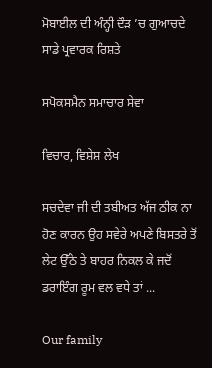ਮੋਬਾਈਲ ਦੀ ਅੰਨ੍ਹੀ ਦੌੜ ’ਚ ਗੁਆਚਦੇ ਸਾਡੇ ਪ੍ਰਵਾਰਕ ਰਿਸ਼ਤੇ

ਸਪੋਕਸਮੈਨ ਸਮਾਚਾਰ ਸੇਵਾ

ਵਿਚਾਰ, ਵਿਸ਼ੇਸ਼ ਲੇਖ

ਸਚਦੇਵਾ ਜੀ ਦੀ ਤਬੀਅਤ ਅੱਜ ਠੀਕ ਨਾ ਹੋਣ ਕਾਰਨ ਉਹ ਸਵੇਰੇ ਅਪਣੇ ਬਿਸਤਰੇ ਤੋਂ ਲੇਟ ਉੱਠੇ ਤੇ ਬਾਹਰ ਨਿਕਲ ਕੇ ਜਦੋਂ ਡਰਾਇੰਗ ਰੂਮ ਵਲ ਵਧੇ ਤਾਂ ...

Our family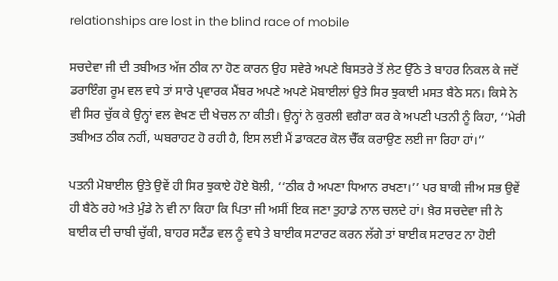relationships are lost in the blind race of mobile

ਸਚਦੇਵਾ ਜੀ ਦੀ ਤਬੀਅਤ ਅੱਜ ਠੀਕ ਨਾ ਹੋਣ ਕਾਰਨ ਉਹ ਸਵੇਰੇ ਅਪਣੇ ਬਿਸਤਰੇ ਤੋਂ ਲੇਟ ਉੱਠੇ ਤੇ ਬਾਹਰ ਨਿਕਲ ਕੇ ਜਦੋਂ ਡਰਾਇੰਗ ਰੂਮ ਵਲ ਵਧੇ ਤਾਂ ਸਾਰੇ ਪ੍ਰਵਾਰਕ ਮੈਂਬਰ ਅਪਣੇ ਅਪਣੇ ਮੋਬਾਈਲਾਂ ਉਤੇ ਸਿਰ ਝੁਕਾਈ ਮਸਤ ਬੈਠੇ ਸਨ। ਕਿਸੇ ਨੇ ਵੀ ਸਿਰ ਚੁੱਕ ਕੇ ਉਨ੍ਹਾਂ ਵਲ ਵੇਖਣ ਦੀ ਖੇਚਲ ਨਾ ਕੀਤੀ। ਉਨ੍ਹਾਂ ਨੇ ਕੁਰਲੀ ਵਗੈਰਾ ਕਰ ਕੇ ਅਪਣੀ ਪਤਨੀ ਨੂੰ ਕਿਹਾ, ‘‘ਮੇਰੀ ਤਬੀਅਤ ਠੀਕ ਨਹੀਂ, ਘਬਰਾਹਟ ਹੋ ਰਹੀ ਹੈ, ਇਸ ਲਈ ਮੈਂ ਡਾਕਟਰ ਕੋਲ ਚੈੱਕ ਕਰਾਉਣ ਲਈ ਜਾ ਰਿਹਾ ਹਾਂ।’’

ਪਤਨੀ ਮੋਬਾਈਲ ਉਤੇ ਉਵੇਂ ਹੀ ਸਿਰ ਝੁਕਾਏ ਹੋਏ ਬੋਲੀ, ‘‘ਠੀਕ ਹੈ ਅਪਣਾ ਧਿਆਨ ਰਖਣਾ।’’ ਪਰ ਬਾਕੀ ਜੀਅ ਸਭ ਉਵੇਂ ਹੀ ਬੈਠੇ ਰਹੇ ਅਤੇ ਮੁੰਡੇ ਨੇ ਵੀ ਨਾ ਕਿਹਾ ਕਿ ਪਿਤਾ ਜੀ ਅਸੀਂ ਇਕ ਜਣਾ ਤੁਹਾਡੇ ਨਾਲ ਚਲਦੇ ਹਾਂ। ਖ਼ੈਰ ਸਚਦੇਵਾ ਜੀ ਨੇ ਬਾਈਕ ਦੀ ਚਾਬੀ ਚੁੱਕੀ, ਬਾਹਰ ਸਟੈਂਡ ਵਲ ਨੂੰ ਵਧੇ ਤੇ ਬਾਈਕ ਸਟਾਰਟ ਕਰਨ ਲੱਗੇ ਤਾਂ ਬਾਈਕ ਸਟਾਰਟ ਨਾ ਹੋਈ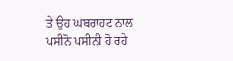ਤੇ ਉਹ ਘਬਰਾਹਟ ਨਾਲ ਪਸੀਨੋ ਪਸੀਨੀ ਹੋ ਰਹੇ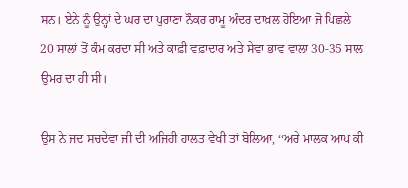ਸਨ। ਏਨੇ ਨੂੰ ਉਨ੍ਹਾਂ ਦੇ ਘਰ ਦਾ ਪੁਰਾਣਾ ਨੌਕਰ ਰਾਮੂ ਅੰਦਰ ਦਾਖ਼ਲ ਹੋਇਆ ਜੋ ਪਿਛਲੇ 20 ਸਾਲਾਂ ਤੋਂ ਕੰਮ ਕਰਦਾ ਸੀ ਅਤੇ ਕਾਫ਼ੀ ਵਫ਼ਾਦਾਰ ਅਤੇ ਸੇਵਾ ਭਾਵ ਵਾਲਾ 30-35 ਸਾਲ ਉਮਰ ਦਾ ਹੀ ਸੀ।

ਉਸ ਨੇ ਜਦ ਸਚਦੇਵਾ ਜੀ ਦੀ ਅਜਿਹੀ ਹਾਲਤ ਵੇਖੀ ਤਾਂ ਬੋਲਿਆ, ‘‘ਅਰੇ ਮਾਲਕ ਆਪ ਕੀ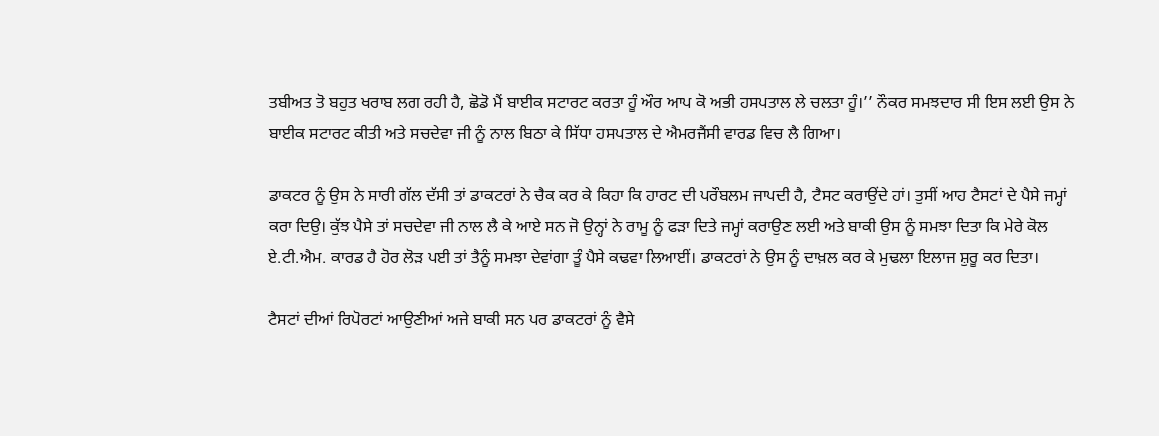ਤਬੀਅਤ ਤੋ ਬਹੁਤ ਖਰਾਬ ਲਗ ਰਹੀ ਹੈ, ਛੋਡੋ ਮੈਂ ਬਾਈਕ ਸਟਾਰਟ ਕਰਤਾ ਹੂੰ ਔਰ ਆਪ ਕੋ ਅਭੀ ਹਸਪਤਾਲ ਲੇ ਚਲਤਾ ਹੂੰ।’’ ਨੌਕਰ ਸਮਝਦਾਰ ਸੀ ਇਸ ਲਈ ਉਸ ਨੇ ਬਾਈਕ ਸਟਾਰਟ ਕੀਤੀ ਅਤੇ ਸਚਦੇਵਾ ਜੀ ਨੂੰ ਨਾਲ ਬਿਠਾ ਕੇ ਸਿੱਧਾ ਹਸਪਤਾਲ ਦੇ ਐਮਰਜੈਂਸੀ ਵਾਰਡ ਵਿਚ ਲੈ ਗਿਆ।

ਡਾਕਟਰ ਨੂੰ ਉਸ ਨੇ ਸਾਰੀ ਗੱਲ ਦੱਸੀ ਤਾਂ ਡਾਕਟਰਾਂ ਨੇ ਚੈਕ ਕਰ ਕੇ ਕਿਹਾ ਕਿ ਹਾਰਟ ਦੀ ਪਰੌਬਲਮ ਜਾਪਦੀ ਹੈ, ਟੈਸਟ ਕਰਾਉਂਦੇ ਹਾਂ। ਤੁਸੀਂ ਆਹ ਟੈਸਟਾਂ ਦੇ ਪੈਸੇ ਜਮ੍ਹਾਂ ਕਰਾ ਦਿਉ। ਕੁੱਝ ਪੈਸੇ ਤਾਂ ਸਚਦੇਵਾ ਜੀ ਨਾਲ ਲੈ ਕੇ ਆਏ ਸਨ ਜੋ ਉਨ੍ਹਾਂ ਨੇ ਰਾਮੂ ਨੂੰ ਫੜਾ ਦਿਤੇ ਜਮ੍ਹਾਂ ਕਰਾਉਣ ਲਈ ਅਤੇ ਬਾਕੀ ਉਸ ਨੂੰ ਸਮਝਾ ਦਿਤਾ ਕਿ ਮੇਰੇ ਕੋਲ ਏ.ਟੀ.ਐਮ. ਕਾਰਡ ਹੈ ਹੋਰ ਲੋੜ ਪਈ ਤਾਂ ਤੈਨੂੰ ਸਮਝਾ ਦੇਵਾਂਗਾ ਤੂੰ ਪੈਸੇ ਕਢਵਾ ਲਿਆਈਂ। ਡਾਕਟਰਾਂ ਨੇ ਉਸ ਨੂੰ ਦਾਖ਼ਲ ਕਰ ਕੇ ਮੁਢਲਾ ਇਲਾਜ ਸ਼ੁਰੂ ਕਰ ਦਿਤਾ।

ਟੈਸਟਾਂ ਦੀਆਂ ਰਿਪੋਰਟਾਂ ਆਉਣੀਆਂ ਅਜੇ ਬਾਕੀ ਸਨ ਪਰ ਡਾਕਟਰਾਂ ਨੂੰ ਵੈਸੇ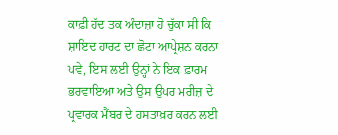ਕਾਫ਼ੀ ਹੱਦ ਤਕ ਅੰਦਾਜ਼ਾ ਹੋ ਚੁੱਕਾ ਸੀ ਕਿ ਸ਼ਾਇਦ ਹਾਰਟ ਦਾ ਛੋਟਾ ਆਪ੍ਰੇਸ਼ਨ ਕਰਨਾ ਪਵੇ, ਇਸ ਲਈ ਉਨ੍ਹਾਂ ਨੇ ਇਕ ਫ਼ਾਰਮ ਭਰਵਾਇਆ ਅਤੇ ਉਸ ਉਪਰ ਮਰੀਜ਼ ਦੇ ਪ੍ਰਵਾਰਕ ਮੈਂਬਰ ਦੇ ਹਸਤਾਖ਼ਰ ਕਰਨ ਲਈ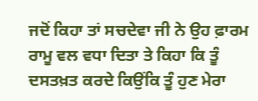ਜਦੋਂ ਕਿਹਾ ਤਾਂ ਸਚਦੇਵਾ ਜੀ ਨੇ ਉਹ ਫ਼ਾਰਮ ਰਾਮੂ ਵਲ ਵਧਾ ਦਿਤਾ ਤੇ ਕਿਹਾ ਕਿ ਤੂੰ ਦਸਤਖ਼ਤ ਕਰਦੇ ਕਿਉਂਕਿ ਤੂੰ ਹੁਣ ਮੇਰਾ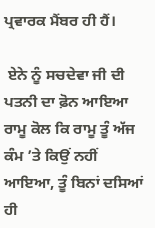ਪ੍ਰਵਾਰਕ ਮੈਂਬਰ ਹੀ ਹੈਂ।

 ਏਨੇ ਨੂੰ ਸਚਦੇਵਾ ਜੀ ਦੀ ਪਤਨੀ ਦਾ ਫ਼ੋਨ ਆਇਆ ਰਾਮੂ ਕੋਲ ਕਿ ਰਾਮੂ ਤੂੰ ਅੱਜ ਕੰਮ ’ਤੇ ਕਿਉਂ ਨਹੀਂ ਆਇਆ, ਤੂੰ ਬਿਨਾਂ ਦਸਿਆਂ ਹੀ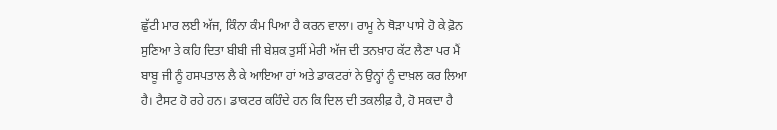ਛੁੱਟੀ ਮਾਰ ਲਈ ਅੱਜ, ਕਿੰਨਾ ਕੰਮ ਪਿਆ ਹੈ ਕਰਨ ਵਾਲਾ। ਰਾਮੂ ਨੇ ਥੋੜਾ ਪਾਸੇ ਹੋ ਕੇ ਫ਼ੋਨ ਸੁਣਿਆ ਤੇ ਕਹਿ ਦਿਤਾ ਬੀਬੀ ਜੀ ਬੇਸ਼ਕ ਤੁਸੀਂ ਮੇਰੀ ਅੱਜ ਦੀ ਤਨਖ਼ਾਹ ਕੱਟ ਲੈਣਾ ਪਰ ਮੈਂ ਬਾਬੂ ਜੀ ਨੂੰ ਹਸਪਤਾਲ ਲੈ ਕੇ ਆਇਆ ਹਾਂ ਅਤੇ ਡਾਕਟਰਾਂ ਨੇ ਉਨ੍ਹਾਂ ਨੂੰ ਦਾਖ਼ਲ ਕਰ ਲਿਆ ਹੈ। ਟੈਸਟ ਹੋ ਰਹੇ ਹਨ। ਡਾਕਟਰ ਕਹਿੰਦੇ ਹਨ ਕਿ ਦਿਲ ਦੀ ਤਕਲੀਫ਼ ਹੈ, ਹੋ ਸਕਦਾ ਹੈ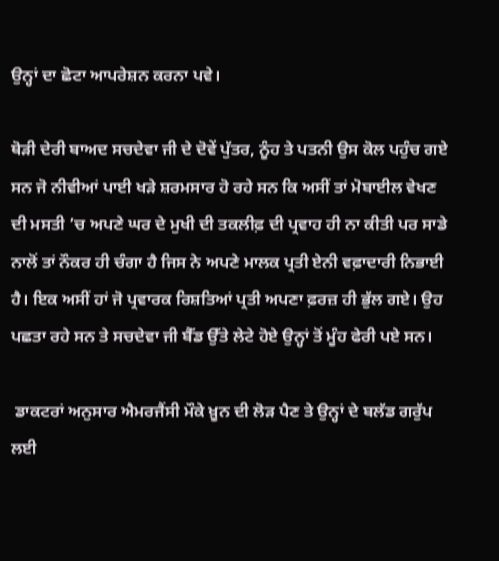ਉਨ੍ਹਾਂ ਦਾ ਛੋਟਾ ਆਪਰੇਸ਼ਨ ਕਰਨਾ ਪਵੇ।

ਥੋੜੀ ਦੇਰੀ ਬਾਅਦ ਸਚਦੇਵਾ ਜੀ ਦੇ ਦੋਵੇਂ ਪੁੱਤਰ, ਨੂੰਹ ਤੇ ਪਤਨੀ ਉਸ ਕੋਲ ਪਹੁੰਚ ਗਏ ਸਨ ਜੋ ਨੀਵੀਆਂ ਪਾਈ ਖੜੇ ਸ਼ਰਮਸਾਰ ਹੋ ਰਹੇ ਸਨ ਕਿ ਅਸੀਂ ਤਾਂ ਮੋਬਾਈਲ ਵੇਖਣ ਦੀ ਮਸਤੀ ’ਚ ਅਪਣੇ ਘਰ ਦੇ ਮੁਖੀ ਦੀ ਤਕਲੀਫ਼ ਦੀ ਪ੍ਰਵਾਹ ਹੀ ਨਾ ਕੀਤੀ ਪਰ ਸਾਡੇ ਨਾਲੋਂ ਤਾਂ ਨੌਕਰ ਹੀ ਚੰਗਾ ਹੈ ਜਿਸ ਨੇ ਅਪਣੇ ਮਾਲਕ ਪ੍ਰਤੀ ਏਨੀ ਵਫ਼ਾਦਾਰੀ ਨਿਭਾਈ ਹੈ। ਇਕ ਅਸੀਂ ਹਾਂ ਜੋ ਪ੍ਰਵਾਰਕ ਰਿਸ਼ਤਿਆਂ ਪ੍ਰਤੀ ਅਪਣਾ ਫ਼ਰਜ਼ ਹੀ ਭੁੱਲ ਗਏ। ਉਹ ਪਛਤਾ ਰਹੇ ਸਨ ਤੇ ਸਚਦੇਵਾ ਜੀ ਬੈੱਡ ਉੱਤੇ ਲੇਟੇ ਹੋਏ ਉਨ੍ਹਾਂ ਤੋਂ ਮੂੰਹ ਫੇਰੀ ਪਏ ਸਨ।

 ਡਾਕਟਰਾਂ ਅਨੁਸਾਰ ਐਮਰਜੈਂਸੀ ਮੌਕੇ ਖ਼ੂਨ ਦੀ ਲੋੜ ਪੈਣ ਤੇ ਉਨ੍ਹਾਂ ਦੇ ਬਲੱਡ ਗਰੁੱਪ ਲਈ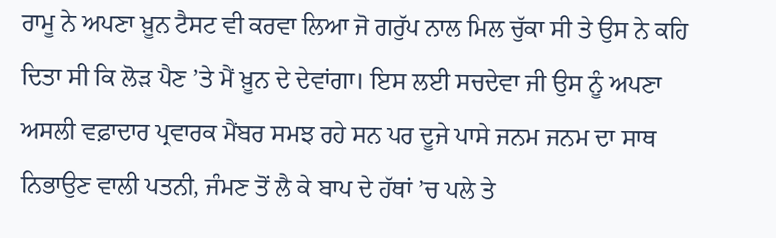ਰਾਮੂ ਨੇ ਅਪਣਾ ਖ਼ੂਨ ਟੈਸਟ ਵੀ ਕਰਵਾ ਲਿਆ ਜੋ ਗਰੁੱਪ ਨਾਲ ਮਿਲ ਚੁੱਕਾ ਸੀ ਤੇ ਉਸ ਨੇ ਕਹਿ ਦਿਤਾ ਸੀ ਕਿ ਲੋੜ ਪੈਣ ’ਤੇ ਮੈਂ ਖ਼ੂਨ ਦੇ ਦੇਵਾਂਗਾ। ਇਸ ਲਈ ਸਚਦੇਵਾ ਜੀ ਉਸ ਨੂੰ ਅਪਣਾ ਅਸਲੀ ਵਫ਼ਾਦਾਰ ਪ੍ਰਵਾਰਕ ਮੈਂਬਰ ਸਮਝ ਰਹੇ ਸਨ ਪਰ ਦੂਜੇ ਪਾਸੇ ਜਨਮ ਜਨਮ ਦਾ ਸਾਥ ਨਿਭਾਉਣ ਵਾਲੀ ਪਤਨੀ, ਜੰਮਣ ਤੋਂ ਲੈ ਕੇ ਬਾਪ ਦੇ ਹੱਥਾਂ ’ਚ ਪਲੇ ਤੇ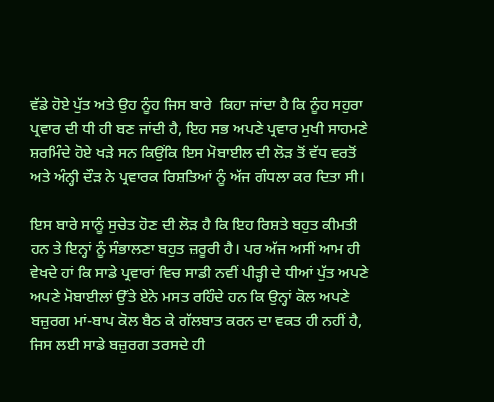ਵੱਡੇ ਹੋਏ ਪੁੱਤ ਅਤੇ ਉਹ ਨੂੰਹ ਜਿਸ ਬਾਰੇ  ਕਿਹਾ ਜਾਂਦਾ ਹੈ ਕਿ ਨੂੰਹ ਸਹੁਰਾ ਪ੍ਰਵਾਰ ਦੀ ਧੀ ਹੀ ਬਣ ਜਾਂਦੀ ਹੈ, ਇਹ ਸਭ ਅਪਣੇ ਪ੍ਰਵਾਰ ਮੁਖੀ ਸਾਹਮਣੇ ਸ਼ਰਮਿੰਦੇ ਹੋਏ ਖੜੇ ਸਨ ਕਿਉਂਕਿ ਇਸ ਮੋਬਾਈਲ ਦੀ ਲੋੜ ਤੋਂ ਵੱਧ ਵਰਤੋਂ ਅਤੇ ਅੰਨ੍ਹੀ ਦੌੜ ਨੇ ਪ੍ਰਵਾਰਕ ਰਿਸ਼ਤਿਆਂ ਨੂੰ ਅੱਜ ਗੰਧਲਾ ਕਰ ਦਿਤਾ ਸੀ।

ਇਸ ਬਾਰੇ ਸਾਨੂੰ ਸੁਚੇਤ ਹੋਣ ਦੀ ਲੋੜ ਹੈ ਕਿ ਇਹ ਰਿਸ਼ਤੇ ਬਹੁਤ ਕੀਮਤੀ ਹਨ ਤੇ ਇਨ੍ਹਾਂ ਨੂੰ ਸੰਭਾਲਣਾ ਬਹੁਤ ਜ਼ਰੂਰੀ ਹੈ। ਪਰ ਅੱਜ ਅਸੀਂ ਆਮ ਹੀ ਵੇਖਦੇ ਹਾਂ ਕਿ ਸਾਡੇ ਪ੍ਰਵਾਰਾਂ ਵਿਚ ਸਾਡੀ ਨਵੀਂ ਪੀੜ੍ਹੀ ਦੇ ਧੀਆਂ ਪੁੱਤ ਅਪਣੇ ਅਪਣੇ ਮੋਬਾਈਲਾਂ ਉੱਤੇ ਏਨੇ ਮਸਤ ਰਹਿੰਦੇ ਹਨ ਕਿ ਉਨ੍ਹਾਂ ਕੋਲ ਅਪਣੇ ਬਜ਼ੁਰਗ ਮਾਂ-ਬਾਪ ਕੋਲ ਬੈਠ ਕੇ ਗੱਲਬਾਤ ਕਰਨ ਦਾ ਵਕਤ ਹੀ ਨਹੀਂ ਹੈ, ਜਿਸ ਲਈ ਸਾਡੇ ਬਜ਼ੁਰਗ ਤਰਸਦੇ ਹੀ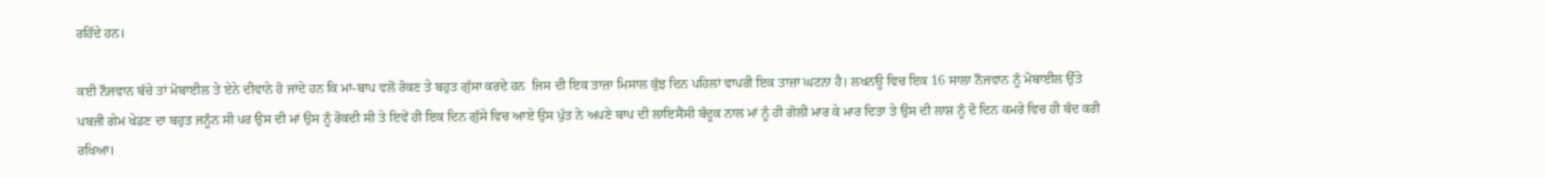ਰਹਿੰਦੇ ਹਨ।

ਕਈ ਨੌਜਵਾਨ ਬੱਚੇ ਤਾਂ ਮੋਬਾਈਲ ਤੇ ਏਨੇ ਦੀਵਾਨੇ ਹੋ ਜਾਂਦੇ ਹਨ ਕਿ ਮਾਂ-ਬਾਪ ਵਲੋਂ ਰੋਕਣ ਤੇ ਬਹੁਤ ਗੁੱਸਾ ਕਰਦੇ ਹਨ  ਜਿਸ ਦੀ ਇਕ ਤਾਜ਼ਾ ਮਿਸਾਲ ਕੁੱਝ ਦਿਨ ਪਹਿਲਾਂ ਵਾਪਰੀ ਇਕ ਤਾਜ਼ਾ ਘਟਨਾ ਹੈ। ਲਖਨਊ ਵਿਚ ਇਕ 16 ਸਾਲਾ ਨੌਜਵਾਨ ਨੂੰ ਮੋਬਾਈਲ ਉੱਤੇ ਪਬਜੀ ਗੇਮ ਖੇਡਣ ਦਾ ਬਹੁਤ ਜਨੂੰਨ ਸੀ ਪਰ ਉਸ ਦੀ ਮਾਂ ਉਸ ਨੂੰ ਰੋਕਦੀ ਸੀ ਤੇ ਇਵੇਂ ਹੀ ਇਕ ਦਿਨ ਗੁੱਸੇ ਵਿਚ ਆਏ ਉਸ ਪੁੱਤ ਨੇ ਅਪਣੇ ਬਾਪ ਦੀ ਲਾਇਸੈਂਸੀ ਬੰਦੂਕ ਨਾਲ ਮਾਂ ਨੂੰ ਹੀ ਗੋਲੀ ਮਾਰ ਕੇ ਮਾਰ ਦਿਤਾ ਤੇ ਉਸ ਦੀ ਲਾਸ਼ ਨੂੰ ਦੋ ਦਿਨ ਕਮਰੇ ਵਿਚ ਹੀ ਬੰਦ ਕਰੀ ਰਖਿਆ।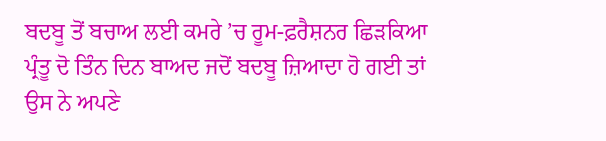ਬਦਬੂ ਤੋਂ ਬਚਾਅ ਲਈ ਕਮਰੇ ’ਚ ਰੂਮ-ਫ਼ਰੈਸ਼ਨਰ ਛਿੜਕਿਆ ਪ੍ਰੰਤੂ ਦੋ ਤਿੰਨ ਦਿਨ ਬਾਅਦ ਜਦੋਂ ਬਦਬੂ ਜ਼ਿਆਦਾ ਹੋ ਗਈ ਤਾਂ ਉਸ ਨੇ ਅਪਣੇ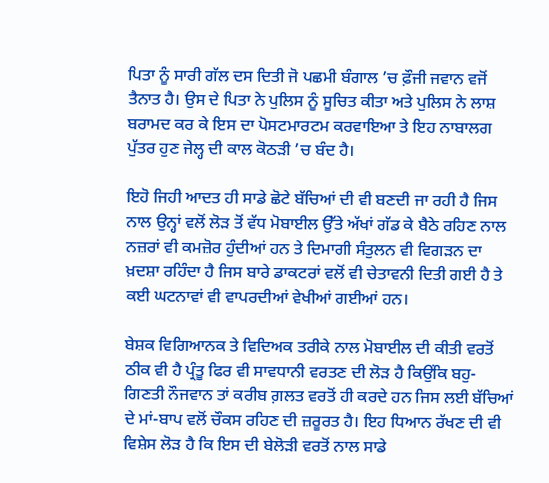ਪਿਤਾ ਨੂੰ ਸਾਰੀ ਗੱਲ ਦਸ ਦਿਤੀ ਜੋ ਪਛਮੀ ਬੰਗਾਲ ’ਚ ਫ਼ੌਜੀ ਜਵਾਨ ਵਜੋਂ ਤੈਨਾਤ ਹੈ। ਉਸ ਦੇ ਪਿਤਾ ਨੇ ਪੁਲਿਸ ਨੂੰ ਸੂਚਿਤ ਕੀਤਾ ਅਤੇ ਪੁਲਿਸ ਨੇ ਲਾਸ਼ ਬਰਾਮਦ ਕਰ ਕੇ ਇਸ ਦਾ ਪੋਸਟਮਾਰਟਮ ਕਰਵਾਇਆ ਤੇ ਇਹ ਨਾਬਾਲਗ ਪੁੱਤਰ ਹੁਣ ਜੇਲ੍ਹ ਦੀ ਕਾਲ ਕੋਠੜੀ ’ਚ ਬੰਦ ਹੈ।

ਇਹੋ ਜਿਹੀ ਆਦਤ ਹੀ ਸਾਡੇ ਛੋਟੇ ਬੱਚਿਆਂ ਦੀ ਵੀ ਬਣਦੀ ਜਾ ਰਹੀ ਹੈ ਜਿਸ ਨਾਲ ਉਨ੍ਹਾਂ ਵਲੋਂ ਲੋੜ ਤੋਂ ਵੱਧ ਮੋਬਾਈਲ ਉੱਤੇ ਅੱਖਾਂ ਗੱਡ ਕੇ ਬੈਠੇ ਰਹਿਣ ਨਾਲ ਨਜ਼ਰਾਂ ਵੀ ਕਮਜ਼ੋਰ ਹੁੰਦੀਆਂ ਹਨ ਤੇ ਦਿਮਾਗੀ ਸੰਤੁਲਨ ਵੀ ਵਿਗੜਨ ਦਾ ਖ਼ਦਸ਼ਾ ਰਹਿੰਦਾ ਹੈ ਜਿਸ ਬਾਰੇ ਡਾਕਟਰਾਂ ਵਲੋਂ ਵੀ ਚੇਤਾਵਨੀ ਦਿਤੀ ਗਈ ਹੈ ਤੇ ਕਈ ਘਟਨਾਵਾਂ ਵੀ ਵਾਪਰਦੀਆਂ ਵੇਖੀਆਂ ਗਈਆਂ ਹਨ।

ਬੇਸ਼ਕ ਵਿਗਿਆਨਕ ਤੇ ਵਿਦਿਅਕ ਤਰੀਕੇ ਨਾਲ ਮੋਬਾਈਲ ਦੀ ਕੀਤੀ ਵਰਤੋਂ ਠੀਕ ਵੀ ਹੈ ਪ੍ਰੰਤੂ ਫਿਰ ਵੀ ਸਾਵਧਾਨੀ ਵਰਤਣ ਦੀ ਲੋੜ ਹੈ ਕਿਉਂਕਿ ਬਹੁ-ਗਿਣਤੀ ਨੌਜਵਾਨ ਤਾਂ ਕਰੀਬ ਗ਼ਲਤ ਵਰਤੋਂ ਹੀ ਕਰਦੇ ਹਨ ਜਿਸ ਲਈ ਬੱਚਿਆਂ ਦੇ ਮਾਂ-ਬਾਪ ਵਲੋਂ ਚੌਕਸ ਰਹਿਣ ਦੀ ਜ਼ਰੂਰਤ ਹੈ। ਇਹ ਧਿਆਨ ਰੱਖਣ ਦੀ ਵੀ ਵਿਸ਼ੇਸ ਲੋੜ ਹੈ ਕਿ ਇਸ ਦੀ ਬੇਲੋੜੀ ਵਰਤੋਂ ਨਾਲ ਸਾਡੇ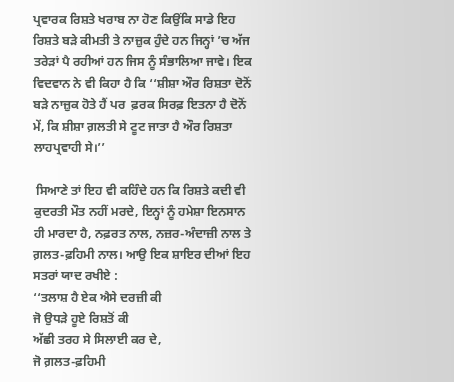ਪ੍ਰਵਾਰਕ ਰਿਸ਼ਤੇ ਖਰਾਬ ਨਾ ਹੋਣ ਕਿਉਂਕਿ ਸਾਡੇ ਇਹ ਰਿਸ਼ਤੇ ਬੜੇ ਕੀਮਤੀ ਤੇ ਨਾਜ਼ੁਕ ਹੁੰਦੇ ਹਨ ਜਿਨ੍ਹਾਂ ’ਚ ਅੱਜ ਤਰੇੜਾਂ ਪੈ ਰਹੀਆਂ ਹਨ ਜਿਸ ਨੂੰ ਸੰਭਾਲਿਆ ਜਾਵੇ। ਇਕ ਵਿਦਵਾਨ ਨੇ ਵੀ ਕਿਹਾ ਹੈ ਕਿ ‘‘ਸ਼ੀਸ਼ਾ ਔਰ ਰਿਸ਼ਤਾ ਦੋਨੋਂ ਬੜੇ ਨਾਜ਼ੁਕ ਹੋਤੇ ਹੈਂ ਪਰ  ਫ਼ਰਕ ਸਿਰਫ਼ ਇਤਨਾ ਹੈ ਦੋਨੋਂ ਮੇਂ, ਕਿ ਸ਼ੀਸ਼ਾ ਗ਼ਲਤੀ ਸੇ ਟੂਟ ਜਾਤਾ ਹੈ ਔਰ ਰਿਸ਼ਤਾ ਲਾਹਪ੍ਰਵਾਹੀ ਸੇ।’’

 ਸਿਆਣੇ ਤਾਂ ਇਹ ਵੀ ਕਹਿੰਦੇ ਹਨ ਕਿ ਰਿਸ਼ਤੇ ਕਦੀ ਵੀ ਕੁਦਰਤੀ ਮੌਤ ਨਹੀਂ ਮਰਦੇ, ਇਨ੍ਹਾਂ ਨੂੰ ਹਮੇਸ਼ਾ ਇਨਸਾਨ ਹੀ ਮਾਰਦਾ ਹੈ, ਨਫ਼ਰਤ ਨਾਲ, ਨਜ਼ਰ-ਅੰਦਾਜ਼ੀ ਨਾਲ ਤੇ ਗ਼ਲਤ-ਫ਼ਹਿਮੀ ਨਾਲ। ਆਉ ਇਕ ਸ਼ਾਇਰ ਦੀਆਂ ਇਹ ਸਤਰਾਂ ਯਾਦ ਰਖੀਏ :
‘‘ਤਲਾਸ਼ ਹੈ ਏਕ ਐਸੇ ਦਰਜ਼ੀ ਕੀ
ਜੋ ਉਧੜੇ ਹੂਏ ਰਿਸ਼ਤੋਂ ਕੀ
ਅੱਛੀ ਤਰਹ ਸੇ ਸਿਲਾਈ ਕਰ ਦੇ,
ਜੋ ਗ਼ਲਤ-ਫ਼ਹਿਮੀ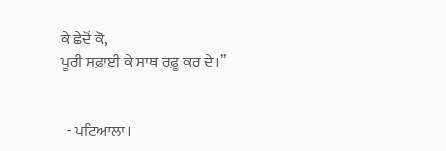ਕੇ ਛੇਦੋਂ ਕੋ,
ਪੂਰੀ ਸਫ਼ਾਈ ਕੇ ਸਾਥ ਰਫ਼ੂ ਕਰ ਦੇ।’’


  - ਪਟਿਆਲਾ।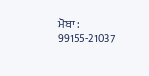ਮੋਬਾ :  99155-21037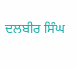ਦਲਬੀਰ ਸਿੰਘ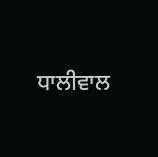ਧਾਲੀਵਾਲ